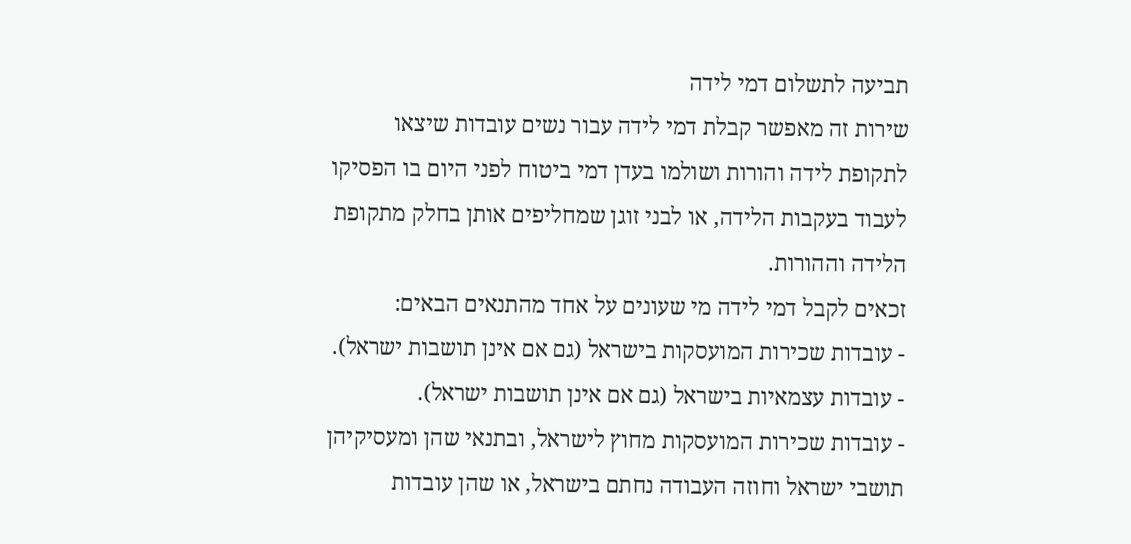תביעה לתשלום דמי לידה
שירות זה מאפשר קבלת דמי לידה עבור נשים עובדות שיצאו לתקופת לידה והורות ושולמו בעדן דמי ביטוח לפני היום בו הפסיקו לעבוד בעקבות הלידה, או לבני זוגן שמחליפים אותן בחלק מתקופת הלידה וההורות.
זכאים לקבל דמי לידה מי שעונים על אחד מהתנאים הבאים:
- עובדות שכירות המועסקות בישראל (גם אם אינן תושבות ישראל).
- עובדות עצמאיות בישראל (גם אם אינן תושבות ישראל).
- עובדות שכירות המועסקות מחוץ לישראל, ובתנאי שהן ומעסיקיהן תושבי ישראל וחוזה העבודה נחתם בישראל, או שהן עובדות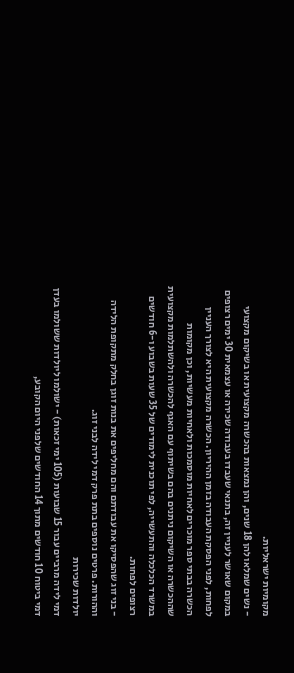מקומיות ישראליות.
- נשים שמלאו להן 18 שנים, והן נמצאות בהכשרה מקצועית או בשיקום מקצועי במקום שאושר לעניין זה, בתנאי שעבדו בעבודה שכירה או עצמאית 30 ימים רצופים לפחות, לפני הפסקת העבודה בזמן ההיריון. הכשרה מקצועית היא לצורך העניין הכשרה בבתי ספר מוכרים לאחיות מוסמכות ולאחיות מעשיות, וכן מקומות שההכשרה או השיקום ניתנים בהם בשיתוף עם האגף להכשרה ולהשתלמות מקצועית במשרד הכלכלה והתעשייה, לפי תוכנית לימודים של 35 שעות בשבוע ו-6 חודשים רצופים לפחות.
- בני זוג שהפסיקו את עבודתם והם מחליפים את בנות זוגן בחלק מתקופת הלידה וההורות. פרטים נוספים בתת פרק דמי לידה לבני זוג.
יולדות שכירות
דמי לידה מרביים עבור 15 שבועות (105 ימי זכאות) - ישולמו ליולדות ששולמו בעדן דמי ביטוח 10 חודשים מתוך 14 החודשים שלפני היום הקובע,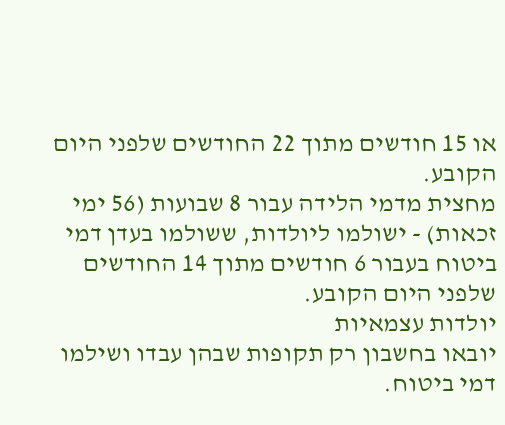או 15 חודשים מתוך 22 החודשים שלפני היום הקובע.
מחצית מדמי הלידה עבור 8 שבועות (56 ימי זכאות) - ישולמו ליולדות, ששולמו בעדן דמי ביטוח בעבור 6 חודשים מתוך 14 החודשים שלפני היום הקובע.
יולדות עצמאיות
יובאו בחשבון רק תקופות שבהן עבדו ושילמו דמי ביטוח.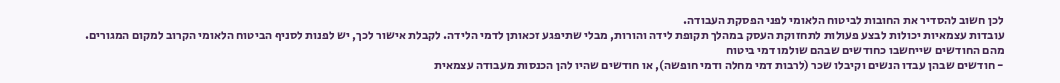לכן חשוב להסדיר את החובות לביטוח הלאומי לפני הפסקת העבודה.
עובדות עצמאיות יכולות לבצע פעולות לתחזוקת העסק במהלך תקופת לידה והורות, מבלי שתיפגע זכאותן לדמי הלידה. לקבלת אישור לכך, יש לפנות לסניף הביטוח הלאומי הקרוב למקום המגורים.
מהם החודשים שייחשבו כחודשים שבהם שולמו דמי ביטוח
- חודשים שבהן עבדו הנשים וקיבלו שכר (לרבות דמי מחלה ודמי חופשה), או חודשים שהיו להן הכנסות מעבודה עצמאית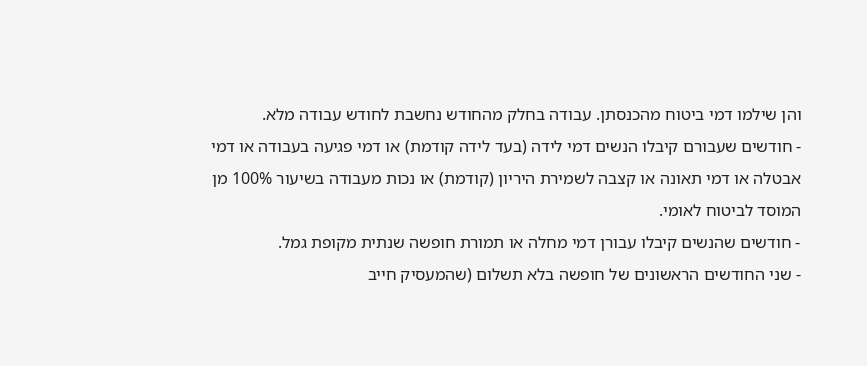והן שילמו דמי ביטוח מהכנסתן. עבודה בחלק מהחודש נחשבת לחודש עבודה מלא.
- חודשים שעבורם קיבלו הנשים דמי לידה (בעד לידה קודמת) או דמי פגיעה בעבודה או דמי אבטלה או דמי תאונה או קצבה לשמירת היריון (קודמת) או נכות מעבודה בשיעור 100% מן המוסד לביטוח לאומי.
- חודשים שהנשים קיבלו עבורן דמי מחלה או תמורת חופשה שנתית מקופת גמל.
- שני החודשים הראשונים של חופשה בלא תשלום (שהמעסיק חייב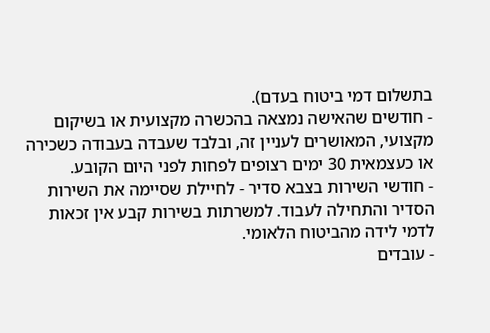בתשלום דמי ביטוח בעדם).
- חודשים שהאישה נמצאה בהכשרה מקצועית או בשיקום מקצועי, המאושרים לעניין זה, ובלבד שעבדה בעבודה כשכירה או כעצמאית 30 ימים רצופים לפחות לפני היום הקובע.
- חודשי השירות בצבא סדיר - לחיילת שסיימה את השירות הסדיר והתחילה לעבוד. למשרתות בשירות קבע אין זכאות לדמי לידה מהביטוח הלאומי.
- עובדים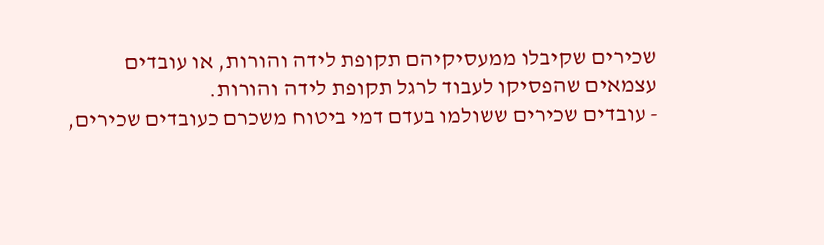שכירים שקיבלו ממעסיקיהם תקופת לידה והורות, או עובדים עצמאים שהפסיקו לעבוד לרגל תקופת לידה והורות.
- עובדים שכירים ששולמו בעדם דמי ביטוח משכרם כעובדים שכירים,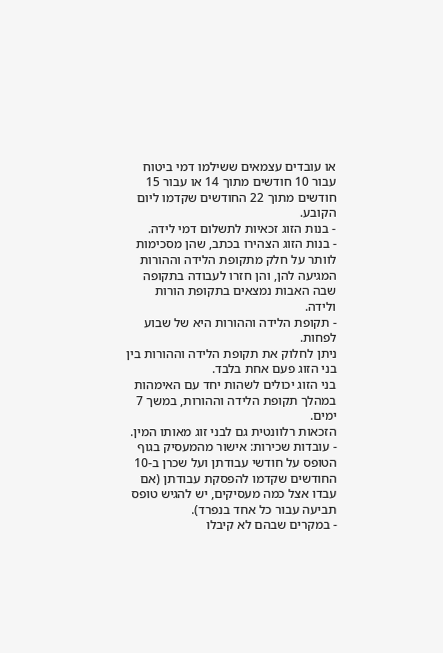או עובדים עצמאים ששילמו דמי ביטוח עבור 10 חודשים מתוך 14 או עבור 15 חודשים מתוך 22 החודשים שקדמו ליום הקובע.
- בנות הזוג זכאיות לתשלום דמי לידה.
- בנות הזוג הצהירו בכתב, שהן מסכימות לוותר על חלק מתקופת הלידה וההורות המגיעה להן, והן חזרו לעבודה בתקופה שבה האבות נמצאים בתקופת הורות ולידה.
- תקופת הלידה וההורות היא של שבוע לפחות.
ניתן לחלוק את תקופת הלידה וההורות בין בני הזוג פעם אחת בלבד.
בני הזוג יכולים לשהות יחד עם האימהות במהלך תקופת הלידה וההורות, במשך 7 ימים.
הזכאות רלוונטית גם לבני זוג מאותו המין.
- עובדות שכירות: אישור מהמעסיק בגוף הטופס על חודשי עבודתן ועל שכרן ב-10 החודשים שקדמו להפסקת עבודתן (אם עבדו אצל כמה מעסיקים, יש להגיש טופס תביעה עבור כל אחד בנפרד).
- במקרים שבהם לא קיבלו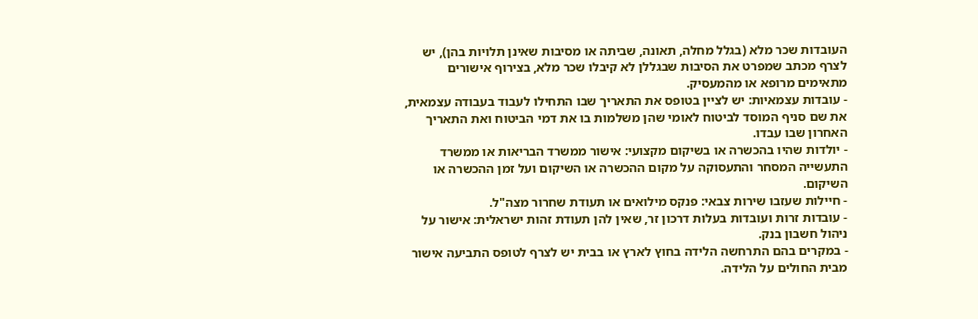העובדות שכר מלא (בגלל מחלה, תאונה, שביתה או מסיבות שאינן תלויות בהן), יש לצרף מכתב שמפרט את הסיבות שבגללן לא קיבלו שכר מלא, בצירוף אישורים מתאימים מרופא או מהמעסיק.
- עובדות עצמאיות: יש לציין בטופס את התאריך שבו התחילו לעבוד בעבודה עצמאית, את שם סניף המוסד לביטוח לאומי שהן משלמות בו את דמי הביטוח ואת התאריך האחרון שבו עבדו.
- יולדות שהיו בהכשרה או בשיקום מקצועי: אישור ממשרד הבריאות או ממשרד התעשייה המסחר והתעסוקה על מקום ההכשרה או השיקום ועל זמן ההכשרה או השיקום.
- חיילות שעזבו שירות צבאי: פנקס מילואים או תעודת שחרור מצה"ל.
- עובדות זרות ועובדות בעלות דרכון זר, שאין להן תעודת זהות ישראלית: אישור על ניהול חשבון בנק.
- במקרים בהם התרחשה הלידה בחוץ לארץ או בבית יש לצרף לטופס התביעה אישור מבית החולים על הלידה.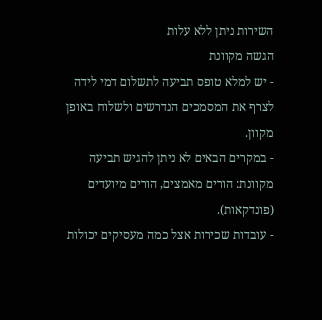השירות ניתן ללא עלות
הגשה מקוונת
- יש למלא טופס תביעה לתשלום דמי לידה לצרף את המסמכים הנדרשים ולשלוח באופן מקוון.
- במקרים הבאים לא ניתן להגיש תביעה מקוונת: הורים מאמצים, הורים מיועדים (פונדקאות).
- עובדות שכירות אצל כמה מעסיקים יכולות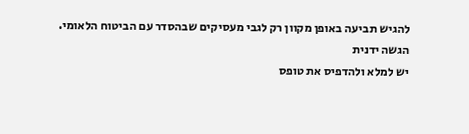להגיש תביעה באופן מקוון רק לגבי מעסיקים שבהסדר עם הביטוח הלאומי.
הגשה ידנית
יש למלא ולהדפיס את טופס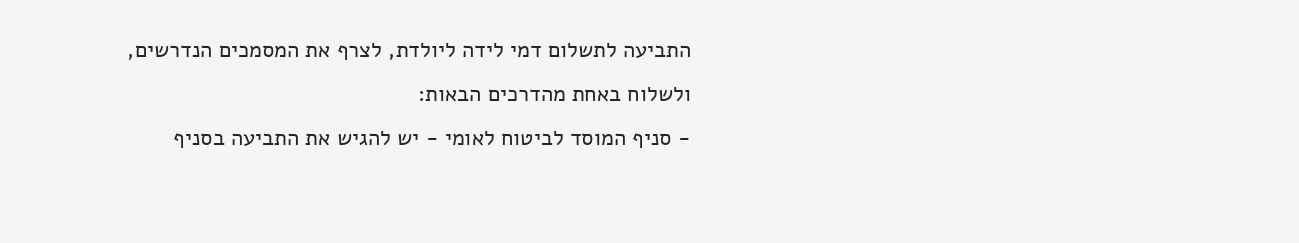התביעה לתשלום דמי לידה ליולדת, לצרף את המסמכים הנדרשים, ולשלוח באחת מהדרכים הבאות:
- סניף המוסד לביטוח לאומי - יש להגיש את התביעה בסניף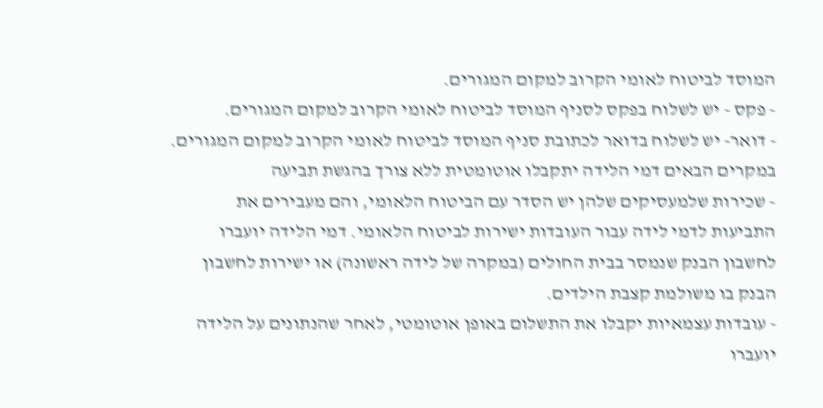המוסד לביטוח לאומי הקרוב למקום המגורים.
- פקס - יש לשלוח בפקס לסניף המוסד לביטוח לאומי הקרוב למקום המגורים.
- דואר- יש לשלוח בדואר לכתובת סניף המוסד לביטוח לאומי הקרוב למקום המגורים.
במקרים הבאים דמי הלידה יתקבלו אוטומטית ללא צורך בהגשת תביעה
- שכירות שלמעסיקים שלהן יש הסדר עם הביטוח הלאומי, והם מעבירים את התביעות לדמי לידה עבור העובדות ישירות לביטוח הלאומי. דמי הלידה יועברו לחשבון הבנק שנמסר בבית החולים (במקרה של לידה ראשונה) או ישירות לחשבון הבנק בו משולמת קצבת הילדים.
- עובדות עצמאיות יקבלו את התשלום באופן אוטומטי, לאחר שהנתונים על הלידה יועברו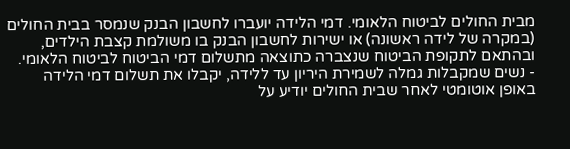מבית החולים לביטוח הלאומי. דמי הלידה יועברו לחשבון הבנק שנמסר בבית החולים (במקרה של לידה ראשונה) או ישירות לחשבון הבנק בו משולמת קצבת הילדים, ובהתאם לתקופת הביטוח שנצברה כתוצאה מתשלום דמי הביטוח לביטוח הלאומי.
- נשים שמקבלות גמלה לשמירת היריון עד ללידה, יקבלו את תשלום דמי הלידה באופן אוטומטי לאחר שבית החולים יודיע על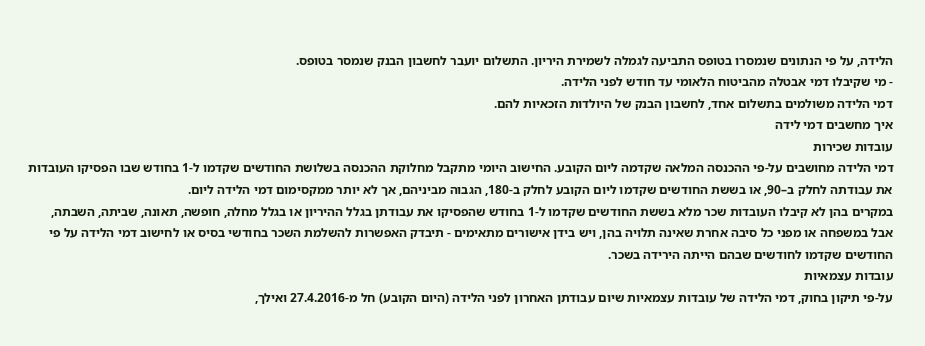הלידה, על פי הנתונים שנמסרו בטופס התביעה לגמלה לשמירת היריון. התשלום יועבר לחשבון הבנק שנמסר בטופס.
- מי שקיבלו דמי אבטלה מהביטוח הלאומי עד חודש לפני הלידה.
דמי הלידה משולמים בתשלום אחד, לחשבון הבנק של היולדות הזכאיות להם.
איך מחשבים דמי לידה
עובדות שכירות
דמי הלידה מחושבים על-פי ההכנסה המלאה שקדמה ליום הקובע. החישוב היומי מתקבל מחלוקת ההכנסה בשלושת החודשים שקדמו ל-1 בחודש שבו הפסיקו העובדות את עבודתה לחלק ב–90, או בששת החודשים שקדמו ליום הקובע לחלק ב-180, הגבוה מביניהם, אך לא יותר ממקסימום דמי הלידה ליום.
במקרים בהן לא קיבלו העובדות שכר מלא בששת החודשים שקדמו ל-1 בחודש שהפסיקו את עבודתן בגלל ההיריון או בגלל מחלה, חופשה, תאונה, שביתה, השבתה, אבל במשפחה או מפני כל סיבה אחרת שאינה תלויה בהן, ויש בידן אישורים מתאימים - תיבדק האפשרות להשלמת השכר בחודשי בסיס או לחישוב דמי הלידה על פי החודשים שקדמו לחודשים שבהם הייתה הירידה בשכר.
עובדות עצמאיות
על-פי תיקון בחוק, דמי הלידה של עובדות עצמאיות שיום עבודתן האחרון לפני הלידה (היום הקובע) חל מ-27.4.2016 ואילך,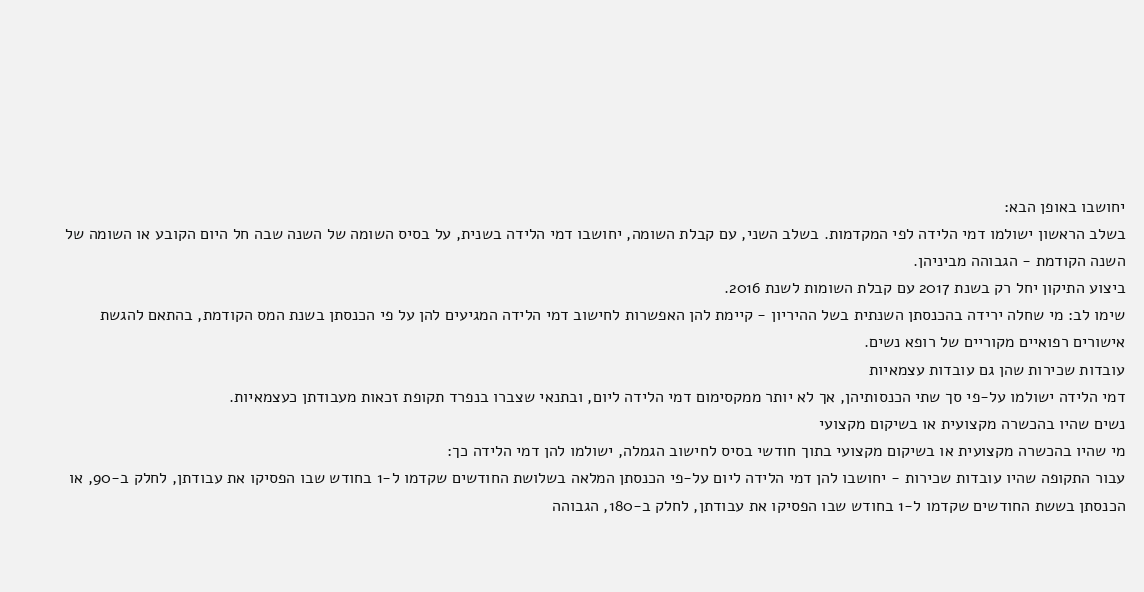יחושבו באופן הבא:
בשלב הראשון ישולמו דמי הלידה לפי המקדמות. בשלב השני, עם קבלת השומה, יחושבו דמי הלידה בשנית, על בסיס השומה של השנה שבה חל היום הקובע או השומה של השנה הקודמת - הגבוהה מביניהן.
ביצוע התיקון יחל רק בשנת 2017 עם קבלת השומות לשנת 2016.
שימו לב: מי שחלה ירידה בהכנסתן השנתית בשל ההיריון - קיימת להן האפשרות לחישוב דמי הלידה המגיעים להן על פי הכנסתן בשנת המס הקודמת, בהתאם להגשת אישורים רפואיים מקוריים של רופא נשים.
עובדות שכירות שהן גם עובדות עצמאיות
דמי הלידה ישולמו על-פי סך שתי הכנסותיהן, אך לא יותר ממקסימום דמי הלידה ליום, ובתנאי שצברו בנפרד תקופת זכאות מעבודתן כעצמאיות.
נשים שהיו בהכשרה מקצועית או בשיקום מקצועי
מי שהיו בהכשרה מקצועית או בשיקום מקצועי בתוך חודשי בסיס לחישוב הגמלה, ישולמו להן דמי הלידה כך:
עבור התקופה שהיו עובדות שכירות - יחושבו להן דמי הלידה ליום על-פי הכנסתן המלאה בשלושת החודשים שקדמו ל-1 בחודש שבו הפסיקו את עבודתן, לחלק ב-90, או הכנסתן בששת החודשים שקדמו ל-1 בחודש שבו הפסיקו את עבודתן, לחלק ב-180, הגבוהה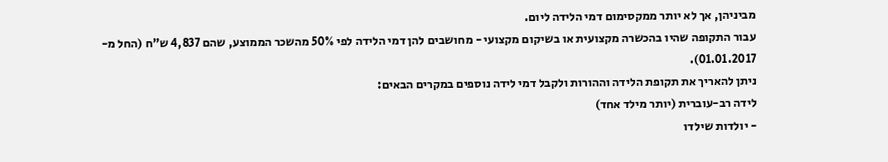מביניהן, אך לא יותר ממקסימום דמי הלידה ליום.
עבור התקופה שהיו בהכשרה מקצועית או בשיקום מקצועי - מחושבים להן דמי הלידה לפי 50% מהשכר הממוצע, שהם 4,837 ש"ח (החל מ- 01.01.2017).
ניתן להאריך את תקופת הלידה וההורות ולקבל דמי לידה נוספים במקרים הבאים:
לידה רב-עוברית (יותר מילד אחד)
- יולדות שילדו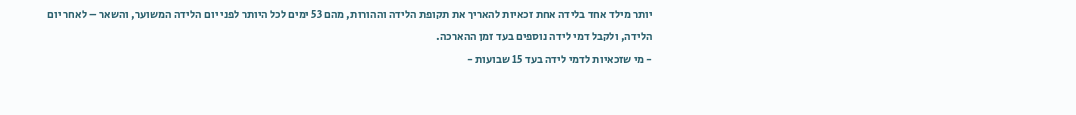יותר מילד אחד בלידה אחת זכאיות להאריך את תקופת הלידה וההורות, מהם 53 ימים לכל היותר לפני יום הלידה המשוער, והשאר – לאחר יום הלידה, ולקבל דמי לידה נוספים בעד זמן ההארכה.
- מי שזכאיות לדמי לידה בעד 15 שבועות -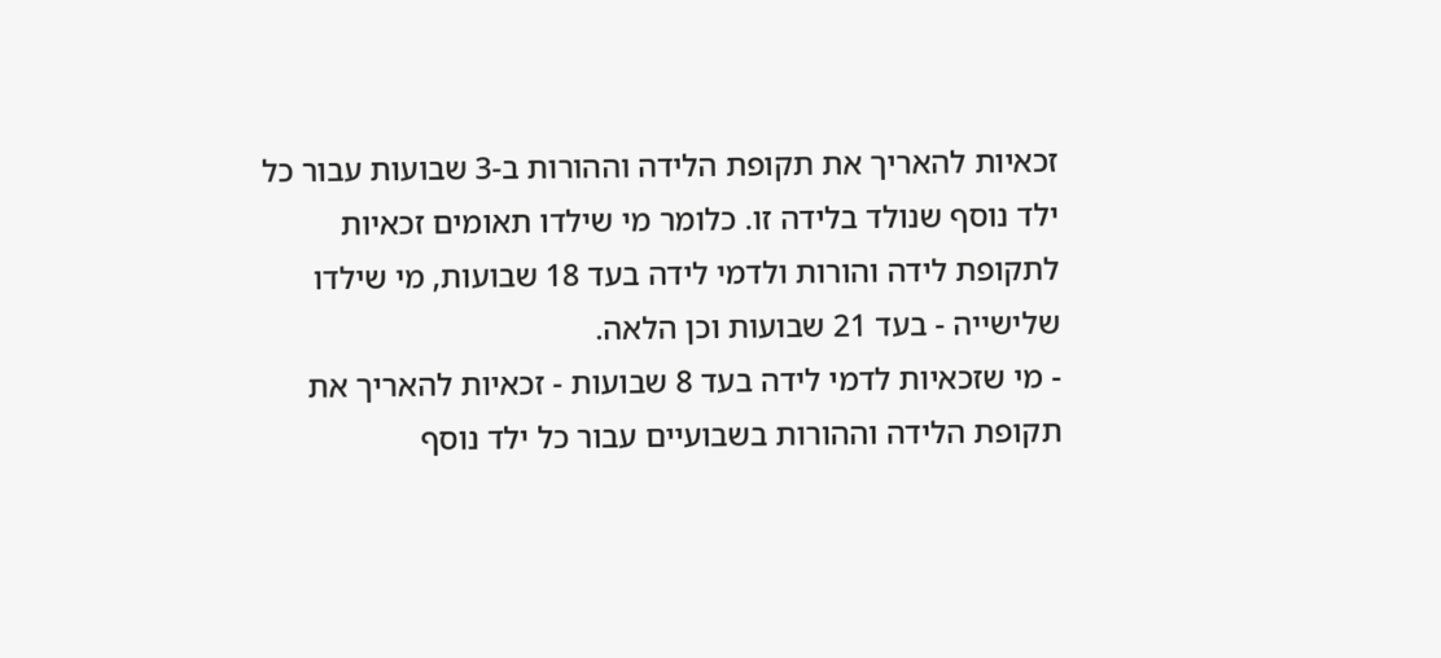זכאיות להאריך את תקופת הלידה וההורות ב-3 שבועות עבור כל ילד נוסף שנולד בלידה זו. כלומר מי שילדו תאומים זכאיות לתקופת לידה והורות ולדמי לידה בעד 18 שבועות, מי שילדו שלישייה - בעד 21 שבועות וכן הלאה.
- מי שזכאיות לדמי לידה בעד 8 שבועות - זכאיות להאריך את תקופת הלידה וההורות בשבועיים עבור כל ילד נוסף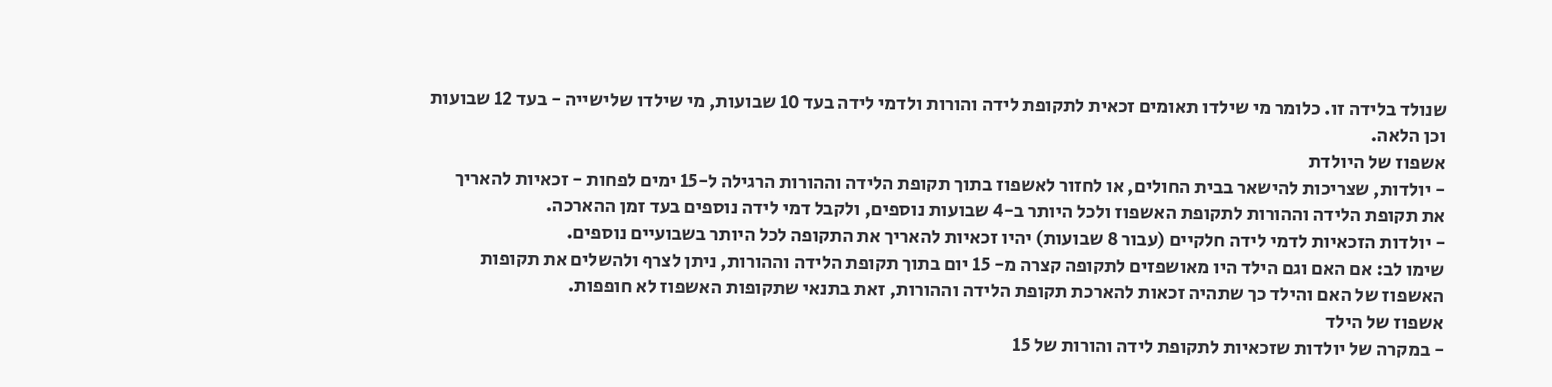שנולד בלידה זו. כלומר מי שילדו תאומים זכאית לתקופת לידה והורות ולדמי לידה בעד 10 שבועות, מי שילדו שלישייה - בעד 12 שבועות וכן הלאה.
אשפוז של היולדת
- יולדות, שצריכות להישאר בבית החולים, או לחזור לאשפוז בתוך תקופת הלידה וההורות הרגילה ל-15 ימים לפחות - זכאיות להאריך את תקופת הלידה וההורות לתקופת האשפוז ולכל היותר ב-4 שבועות נוספים, ולקבל דמי לידה נוספים בעד זמן ההארכה.
- יולדות הזכאיות לדמי לידה חלקיים (עבור 8 שבועות) יהיו זכאיות להאריך את התקופה לכל היותר בשבועיים נוספים.
שימו לב: אם האם וגם הילד היו מאושפזים לתקופה קצרה מ- 15 יום בתוך תקופת הלידה וההורות, ניתן לצרף ולהשלים את תקופות האשפוז של האם והילד כך שתהיה זכאות להארכת תקופת הלידה וההורות, זאת בתנאי שתקופות האשפוז לא חופפות.
אשפוז של הילד
- במקרה של יולדות שזכאיות לתקופת לידה והורות של 15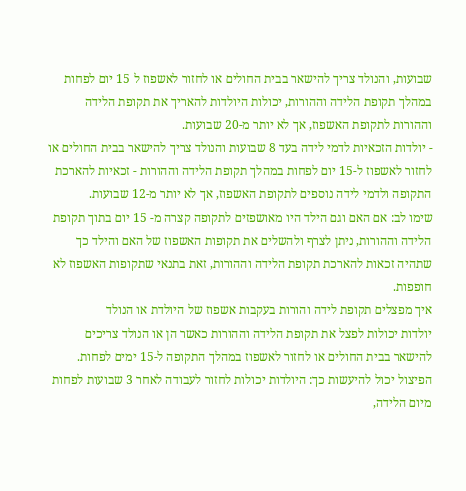שבועות, והנולד צריך להישאר בבית החולים או לחזור לאשפוז ל 15 יום לפחות במהלך תקופת הלידה וההורות, יכולות היולדות להאריך את תקופת הלידה וההורות לתקופת האשפוז, אך לא יותר מ-20 שבועות.
- יולדות הזכאיות לדמי לידה בעד 8 שבועות והנולד צריך להישאר בבית החולים או לחזור לאשפוז ל-15 יום לפחות במהלך תקופת הלידה וההורות - זכאיות להארכת התקופה ולדמי לידה נוספים לתקופת האשפוז, אך לא יותר מ-12 שבועות.
שימו לב: אם האם וגם הילד היו מאושפזים לתקופה קצרה מ- 15 יום בתוך תקופת הלידה וההורות, ניתן לצרף ולהשלים את תקופות האשפוז של האם והילד כך שתהיה זכאות להארכת תקופת הלידה וההורות, זאת בתנאי שתקופות האשפוז לא חופפות.
איך מפצלים תקופת לידה והורות בעקבות אשפוז של היולדת או הנולד
יולדות יכולות לפצל את תקופת הלידה וההורות כאשר הן או הנולד צריכים להישאר בבית החולים או לחזור לאשפוז במהלך התקופה ל-15 ימים לפחות. הפיצול יכול להיעשות כך: היולדות יכולות לחזור לעבודה לאחר 3 שבועות לפחות מיום הלידה,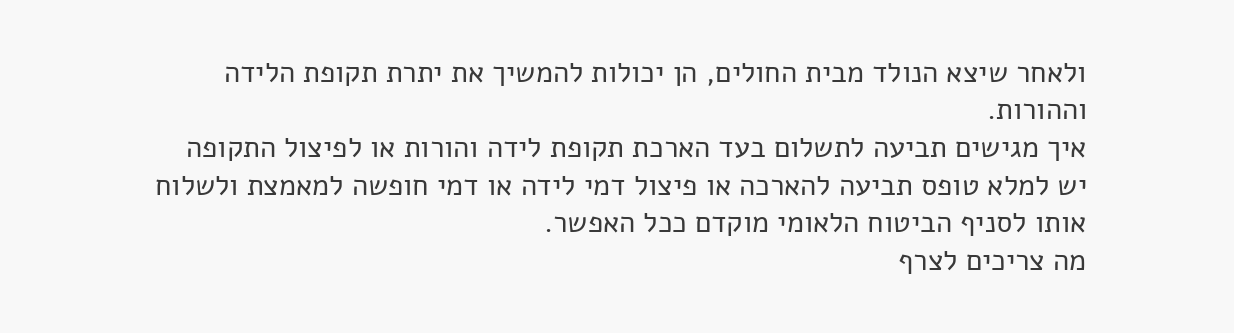ולאחר שיצא הנולד מבית החולים, הן יכולות להמשיך את יתרת תקופת הלידה וההורות.
איך מגישים תביעה לתשלום בעד הארכת תקופת לידה והורות או לפיצול התקופה
יש למלא טופס תביעה להארכה או פיצול דמי לידה או דמי חופשה למאמצת ולשלוח אותו לסניף הביטוח הלאומי מוקדם ככל האפשר.
מה צריכים לצרף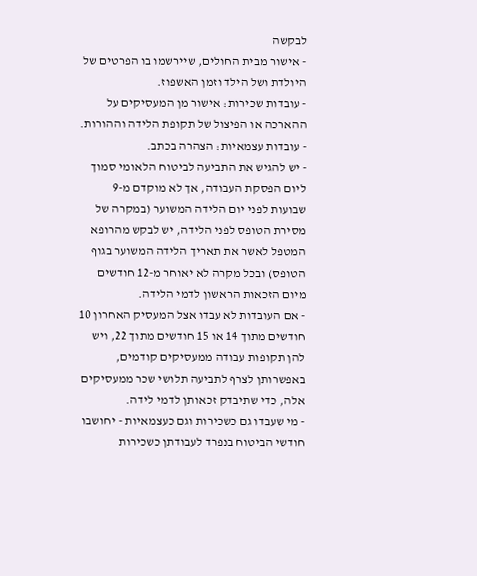לבקשה
- אישור מבית החולים, שיירשמו בו הפרטים של היולדת ושל הילד וזמן האשפוז.
- עובדות שכירות: אישור מן המעסיקים על ההארכה או הפיצול של תקופת הלידה וההורות.
- עובדות עצמאיות: הצהרה בכתב.
- יש להגיש את התביעה לביטוח הלאומי סמוך ליום הפסקת העבודה, אך לא מוקדם מ-9 שבועות לפני יום הלידה המשוער (במקרה של מסירת הטופס לפני הלידה, יש לבקש מהרופא המטפל לאשר את תאריך הלידה המשוער בגוף הטופס) ובכל מקרה לא יאוחר מ-12 חודשים מיום הזכאות הראשון לדמי הלידה.
- אם העובדות לא עבדו אצל המעסיק האחרון 10 חודשים מתוך 14 או 15 חודשים מתוך 22, ויש להן תקופות עבודה ממעסיקים קודמים, באפשרותן לצרף לתביעה תלושי שכר ממעסיקים אלה, כדי שתיבדק זכאותן לדמי לידה.
- מי שעבדו גם כשכירות וגם כעצמאיות - יחושבו חודשי הביטוח בנפרד לעבודתן כשכירות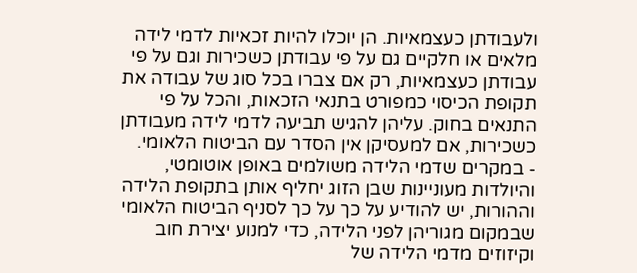ולעבודתן כעצמאיות. הן יוכלו להיות זכאיות לדמי לידה מלאים או חלקיים גם על פי עבודתן כשכירות וגם על פי עבודתן כעצמאיות, רק אם צברו בכל סוג של עבודה את תקופת הכיסוי כמפורט בתנאי הזכאות, והכל על פי התנאים בחוק. עליהן להגיש תביעה לדמי לידה מעבודתן כשכירות, אם למעסיקן אין הסדר עם הביטוח הלאומי.
- במקרים שדמי הלידה משולמים באופן אוטומטי, והיולדות מעוניינות שבן הזוג יחליף אותן בתקופת הלידה וההורות, יש להודיע על כך על כך לסניף הביטוח הלאומי שבמקום מגוריהן לפני הלידה, כדי למנוע יצירת חוב וקיזוזים מדמי הלידה של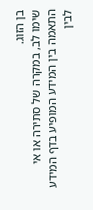בן הזוג.
שימו לב, במקרה של סתירה או אי התאמה בין המידע המופיע בדף המידע לבין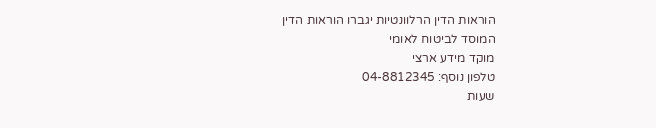הוראות הדין הרלוונטיות יגברו הוראות הדין
המוסד לביטוח לאומי
מוקד מידע ארצי
טלפון נוסף: 04-8812345
שעות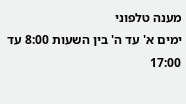מענה טלפוני
ימים א' עד ה' בין השעות 8:00 עד 17:00